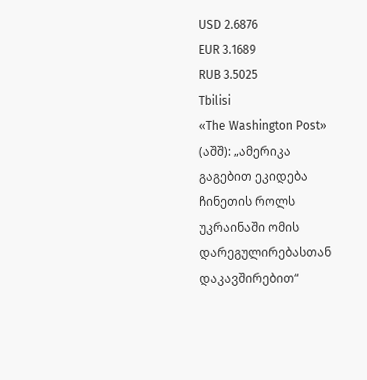USD 2.6876
EUR 3.1689
RUB 3.5025
Tbilisi
«The Washington Post» (აშშ): „ამერიკა გაგებით ეკიდება ჩინეთის როლს უკრაინაში ომის დარეგულირებასთან დაკავშირებით“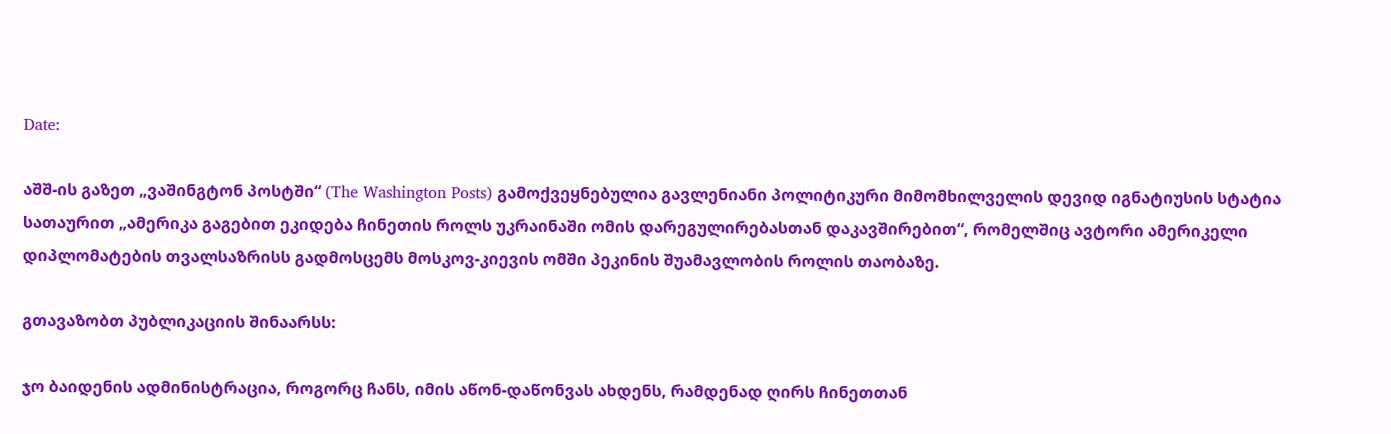Date:

აშშ-ის გაზეთ „ვაშინგტონ პოსტში“ (The Washington Posts) გამოქვეყნებულია გავლენიანი პოლიტიკური მიმომხილველის დევიდ იგნატიუსის სტატია სათაურით „ამერიკა გაგებით ეკიდება ჩინეთის როლს უკრაინაში ომის დარეგულირებასთან დაკავშირებით“, რომელშიც ავტორი ამერიკელი დიპლომატების თვალსაზრისს გადმოსცემს მოსკოვ-კიევის ომში პეკინის შუამავლობის როლის თაობაზე.

გთავაზობთ პუბლიკაციის შინაარსს:

ჯო ბაიდენის ადმინისტრაცია, როგორც ჩანს, იმის აწონ-დაწონვას ახდენს, რამდენად ღირს ჩინეთთან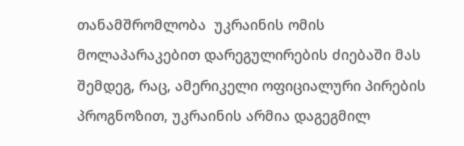თანამშრომლობა  უკრაინის ომის მოლაპარაკებით დარეგულირების ძიებაში მას შემდეგ, რაც, ამერიკელი ოფიციალური პირების პროგნოზით, უკრაინის არმია დაგეგმილ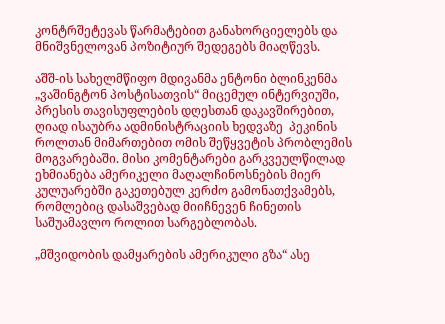კონტრშეტევას წარმატებით განახორციელებს და მნიშვნელოვან პოზიტიურ შედეგებს მიაღწევს.

აშშ-ის სახელმწიფო მდივანმა ენტონი ბლინკენმა „ვაშინგტონ პოსტისათვის“ მიცემულ ინტერვიუში, პრესის თავისუფლების დღესთან დაკავშირებით, ღიად ისაუბრა ადმინისტრაციის ხედვაზე  პეკინის როლთან მიმართებით ომის შეწყვეტის პრობლემის მოგვარებაში. მისი კომენტარები გარკვეულწილად ეხმიანება ამერიკელი მაღალჩინოსნების მიერ კულუარებში გაკეთებულ კერძო გამონათქვამებს, რომლებიც დასაშვებად მიიჩნევენ ჩინეთის საშუამავლო როლით სარგებლობას.

„მშვიდობის დამყარების ამერიკული გზა“ ასე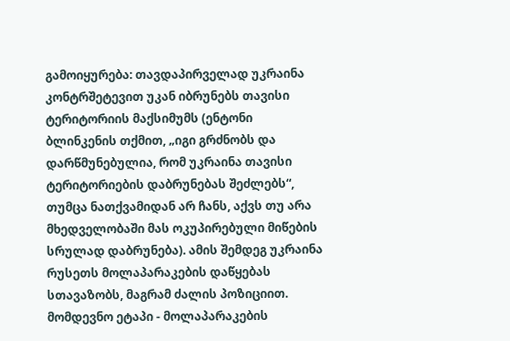გამოიყურება: თავდაპირველად უკრაინა კონტრშეტევით უკან იბრუნებს თავისი ტერიტორიის მაქსიმუმს (ენტონი ბლინკენის თქმით, „იგი გრძნობს და დარწმუნებულია, რომ უკრაინა თავისი ტერიტორიების დაბრუნებას შეძლებს“, თუმცა ნათქვამიდან არ ჩანს, აქვს თუ არა მხედველობაში მას ოკუპირებული მიწების სრულად დაბრუნება). ამის შემდეგ უკრაინა რუსეთს მოლაპარაკების დაწყებას სთავაზობს, მაგრამ ძალის პოზიციით. მომდევნო ეტაპი - მოლაპარაკების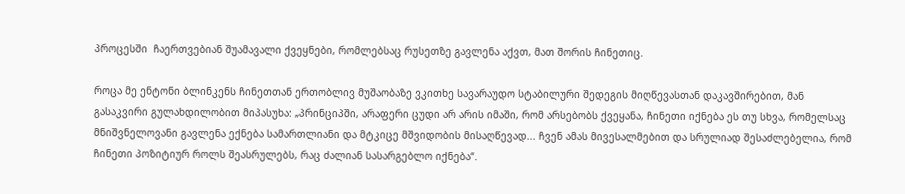პროცესში  ჩაერთვებიან შუამავალი ქვეყნები, რომლებსაც რუსეთზე გავლენა აქვთ, მათ შორის ჩინეთიც.

როცა მე ენტონი ბლინკენს ჩინეთთან ერთობლივ მუშაობაზე ვკითხე სავარაუდო სტაბილური შედეგის მიღწევასთან დაკავშირებით, მან გასაკვირი გულახდილობით მიპასუხა: „პრინციპში, არაფერი ცუდი არ არის იმაში, რომ არსებობს ქვეყანა, ჩინეთი იქნება ეს თუ სხვა, რომელსაც მნიშვნელოვანი გავლენა ექნება სამართლიანი და მტკიცე მშვიდობის მისაღწევად... ჩვენ ამას მივესალმებით და სრულიად შესაძლებელია, რომ ჩინეთი პოზიტიურ როლს შეასრულებს, რაც ძალიან სასარგებლო იქნება“.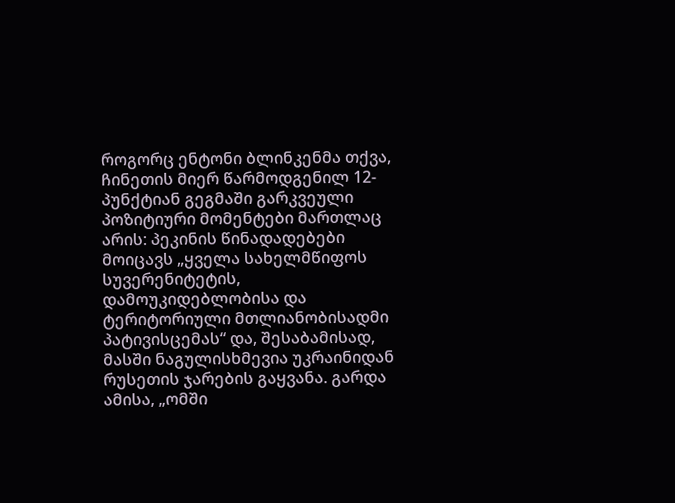როგორც ენტონი ბლინკენმა თქვა, ჩინეთის მიერ წარმოდგენილ 12-პუნქტიან გეგმაში გარკვეული პოზიტიური მომენტები მართლაც არის: პეკინის წინადადებები მოიცავს „ყველა სახელმწიფოს სუვერენიტეტის, დამოუკიდებლობისა და ტერიტორიული მთლიანობისადმი პატივისცემას“ და, შესაბამისად, მასში ნაგულისხმევია უკრაინიდან რუსეთის ჯარების გაყვანა. გარდა ამისა, „ომში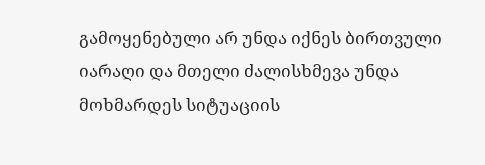გამოყენებული არ უნდა იქნეს ბირთვული იარაღი და მთელი ძალისხმევა უნდა მოხმარდეს სიტუაციის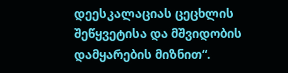დეესკალაციას ცეცხლის შეწყვეტისა და მშვიდობის დამყარების მიზნით“.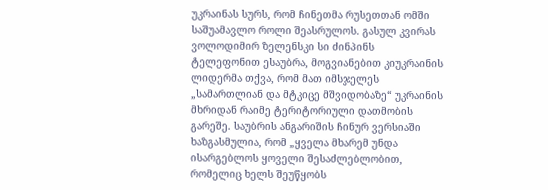უკრაინას სურს, რომ ჩინეთმა რუსეთთან ომში საშუამავლო როლი შეასრულოს. გასულ კვირას ვოლოდიმირ ზელენსკი სი ძინპინს ტელეფონით ესაუბრა, მოგვიანებით კიუკრაინის ლიდერმა თქვა, რომ მათ იმსჯელეს „სამართლიან და მტკიცე მშვიდობაზე“ უკრაინის მხრიდან რაიმე ტერიტორიული დათმობის გარეშე. საუბრის ანგარიშის ჩინურ ვერსიაში ხაზგასმულია, რომ „ყველა მხარემ უნდა ისარგებლოს ყოველი შესაძლებლობით, რომელიც ხელს შეუწყობს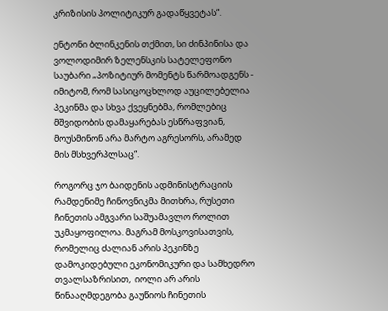კრიზისის პოლიტიკურ გადაწყვეტას“.

ენტონი ბლინკენის თქმით, სი ძინპინისა და ვოლოდიმირ ზელენსკის სატელეფონო საუბარი „პოზიტიურ მომენტს წარმოადგენს - იმიტომ, რომ სასიცოცხლოდ აუცილებელია პეკინმა და სხვა ქვეყნებმა, რომლებიც მშვიდობის დამაყარებას ესწრაფვიან, მოუსმინონ არა მარტო აგრესორს, არამედ მის მსხვერპლსაც“.

როგორც ჯო ბაიდენის ადმინისტრაციის რამდენიმე ჩინოვნიკმა მითხრა, რუსეთი ჩინეთის ამგვარი საშუამავლო როლით უკმაყოფილოა. მაგრამ მოსკოვისათვის, რომელიც ძალიან არის პეკინზე დამოკიდებული ეკონომიკური და სამხედრო თვალსაზრისით,  იოლი არ არის წინააღმდეგობა გაუწიოს ჩინეთის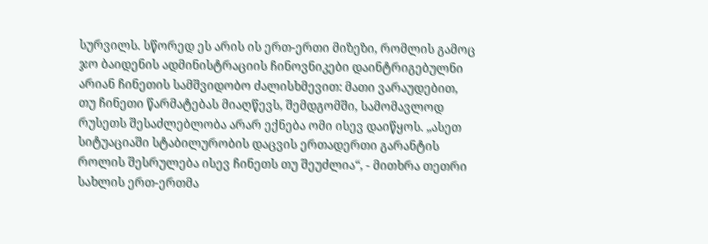სურვილს. სწორედ ეს არის ის ერთ-ერთი მიზეზი, რომლის გამოც ჯო ბაიდენის ადმინისტრაციის ჩინოვნიკები დაინტრიგებულნი არიან ჩინეთის სამშვიდობო ძალისხმევით: მათი ვარაუდებით, თუ ჩინეთი წარმატებას მიაღწევს, შემდგომში, სამომავლოდ რუსეთს შესაძლებლობა არარ ექნება ომი ისევ დაიწყოს. „ასეთ სიტუაციაში სტაბილურობის დაცვის ერთადერთი გარანტის როლის შესრულება ისევ ჩინეთს თუ შეუძლია“, - მითხრა თეთრი სახლის ერთ-ერთმა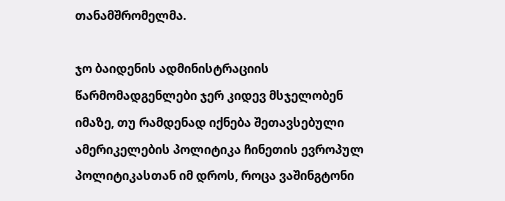თანამშრომელმა.

ჯო ბაიდენის ადმინისტრაციის წარმომადგენლები ჯერ კიდევ მსჯელობენ იმაზე, თუ რამდენად იქნება შეთავსებული ამერიკელების პოლიტიკა ჩინეთის ევროპულ პოლიტიკასთან იმ დროს, როცა ვაშინგტონი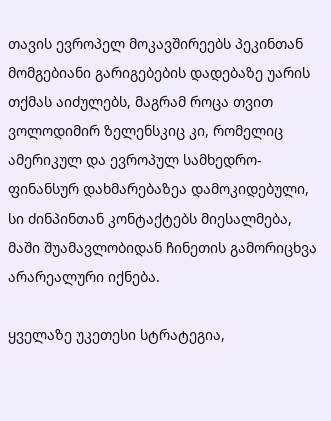თავის ევროპელ მოკავშირეებს პეკინთან მომგებიანი გარიგებების დადებაზე უარის თქმას აიძულებს, მაგრამ როცა თვით ვოლოდიმირ ზელენსკიც კი, რომელიც ამერიკულ და ევროპულ სამხედრო-ფინანსურ დახმარებაზეა დამოკიდებული, სი ძინპინთან კონტაქტებს მიესალმება, მაში შუამავლობიდან ჩინეთის გამორიცხვა არარეალური იქნება.

ყველაზე უკეთესი სტრატეგია,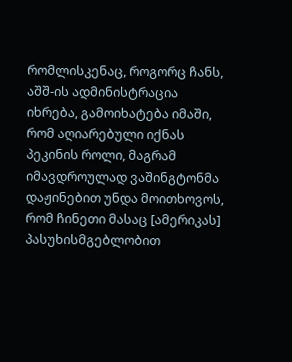რომლისკენაც, როგორც ჩანს, აშშ-ის ადმინისტრაცია იხრება, გამოიხატება იმაში, რომ აღიარებული იქნას პეკინის როლი, მაგრამ იმავდროულად ვაშინგტონმა დაჟინებით უნდა მოითხოვოს, რომ ჩინეთი მასაც [ამერიკას] პასუხისმგებლობით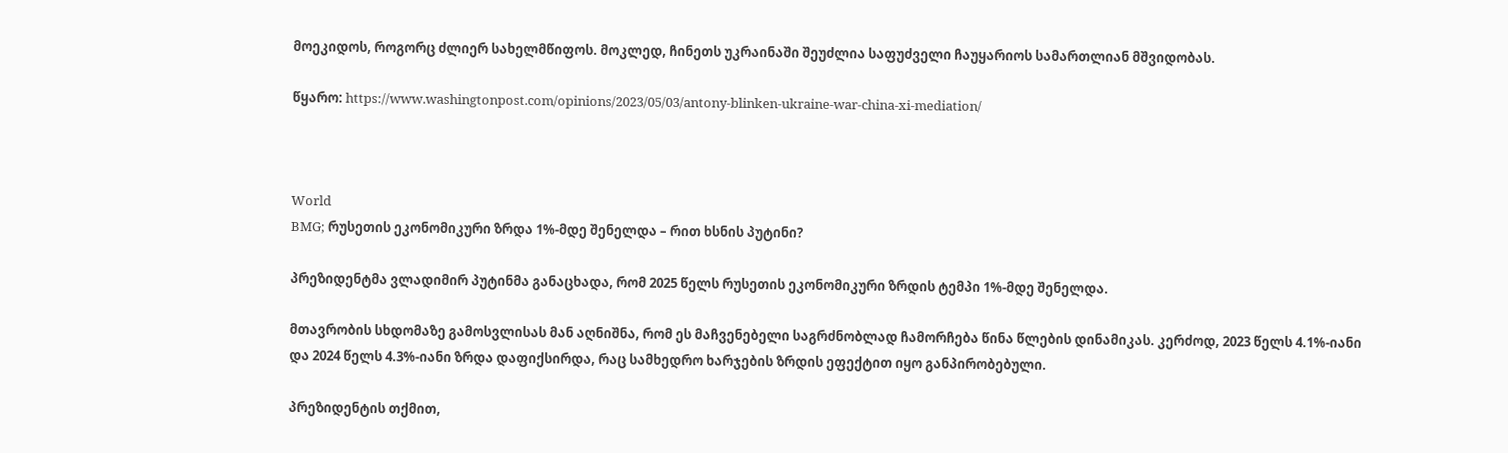მოეკიდოს, როგორც ძლიერ სახელმწიფოს. მოკლედ, ჩინეთს უკრაინაში შეუძლია საფუძველი ჩაუყარიოს სამართლიან მშვიდობას.

წყარო: https://www.washingtonpost.com/opinions/2023/05/03/antony-blinken-ukraine-war-china-xi-mediation/



World
BMG; რუსეთის ეკონომიკური ზრდა 1%-მდე შენელდა – რით ხსნის პუტინი?

პრეზიდენტმა ვლადიმირ პუტინმა განაცხადა, რომ 2025 წელს რუსეთის ეკონომიკური ზრდის ტემპი 1%-მდე შენელდა.

მთავრობის სხდომაზე გამოსვლისას მან აღნიშნა, რომ ეს მაჩვენებელი საგრძნობლად ჩამორჩება წინა წლების დინამიკას. კერძოდ, 2023 წელს 4.1%-იანი და 2024 წელს 4.3%-იანი ზრდა დაფიქსირდა, რაც სამხედრო ხარჯების ზრდის ეფექტით იყო განპირობებული.

პრეზიდენტის თქმით,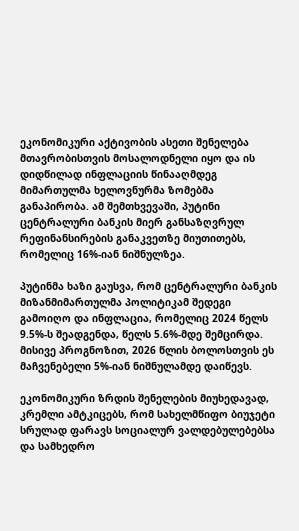ეკონომიკური აქტივობის ასეთი შენელება მთავრობისთვის მოსალოდნელი იყო და ის დიდწილად ინფლაციის წინააღმდეგ მიმართულმა ხელოვნურმა ზომებმა განაპირობა. ამ შემთხვევაში, პუტინი ცენტრალური ბანკის მიერ განსაზღვრულ რეფინანსირების განაკვეთზე მიუთითებს, რომელიც 16%-იან ნიშნულზეა.

პუტინმა ხაზი გაუსვა, რომ ცენტრალური ბანკის მიზანმიმართულმა პოლიტიკამ შედეგი გამოიღო და ინფლაცია, რომელიც 2024 წელს 9.5%-ს შეადგენდა, წელს 5.6%-მდე შემცირდა. მისივე პროგნოზით, 2026 წლის ბოლოსთვის ეს მაჩვენებელი 5%-იან ნიშნულამდე დაიწევს.

ეკონომიკური ზრდის შენელების მიუხედავად, კრემლი ამტკიცებს, რომ სახელმწიფო ბიუჯეტი სრულად ფარავს სოციალურ ვალდებულებებსა და სამხედრო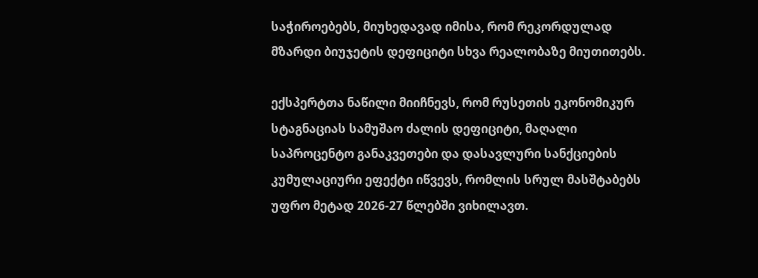საჭიროებებს, მიუხედავად იმისა, რომ რეკორდულად მზარდი ბიუჯეტის დეფიციტი სხვა რეალობაზე მიუთითებს.

ექსპერტთა ნაწილი მიიჩნევს, რომ რუსეთის ეკონომიკურ სტაგნაციას სამუშაო ძალის დეფიციტი, მაღალი საპროცენტო განაკვეთები და დასავლური სანქციების კუმულაციური ეფექტი იწვევს, რომლის სრულ მასშტაბებს უფრო მეტად 2026-27 წლებში ვიხილავთ.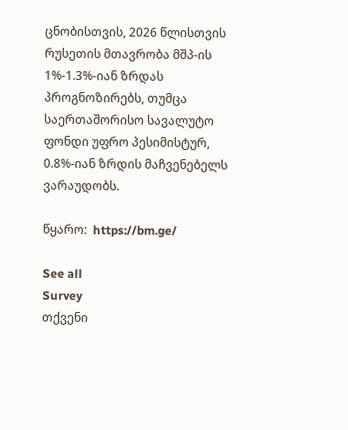ცნობისთვის, 2026 წლისთვის რუსეთის მთავრობა მშპ-ის 1%-1.3%-იან ზრდას პროგნოზირებს, თუმცა საერთაშორისო სავალუტო ფონდი უფრო პესიმისტურ, 0.8%-იან ზრდის მაჩვენებელს ვარაუდობს.

წყარო:  https://bm.ge/

See all
Survey
თქვენი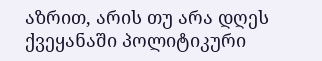აზრით, არის თუ არა დღეს ქვეყანაში პოლიტიკური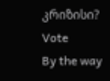კრიზისი?
Vote
By the way